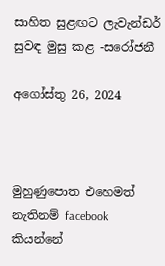සාහිත සුළඟට ලැවැන්ඩර් සුවඳ මුසු කළ -සරෝජනී

අගෝස්තු 26, 2024



මුහුණුපොත එහෙමත් නැතිනම් facebook කියන්නේ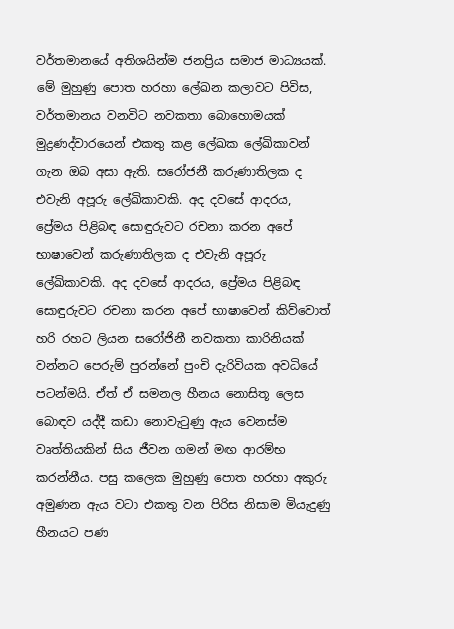වර්තමානයේ අතිශයින්ම ජනප්‍රිය සමාජ මාධ්‍යයක්. මේ මුහුණු පොත හරහා ලේඛන කලාවට පිවිස, වර්තමානය වනවිට නවකතා බොහොමයක් මුද්‍රණද්වාරයෙන් එකතු කළ ලේඛක ලේඛිකාවන් ගැන ඔබ අසා ඇති. සරෝජනී කරුණාතිලක ද එවැනි අපූරු ලේඛිකාවකි. අද දවසේ ආදරය, ප්‍රේමය පිළිබඳ සොඳුරුවට රචනා කරන අපේ භාෂාවෙන් කරුණාතිලක ද එවැනි අපූරු ලේඛිකාවකි. අද දවසේ ආදරය, ප්‍රේමය පිළිබඳ සොඳුරුවට රචනා කරන අපේ භාෂාවෙන් කිව්වොත් හරි රහට ලියන සරෝජිනී නවකතා කාරිනියක් වන්නට පෙරුම් පුරන්නේ පුංචි දැරිවියක අවධියේ පටන්මයි. ඒත් ඒ සමනල හීනය නොසිතූ ලෙස බොඳව යද්දී කඩා නොවැටුණු ඇය වෙනස්ම වෘත්තියකින් සිය ජීවන ගමන් මඟ ආරම්භ කරන්නීය. පසු කලෙක මුහුණු පොත හරහා අකුරු අමුණන ඇය වටා එකතු වන පිරිස නිසාම මියැදුණු හීනයට පණ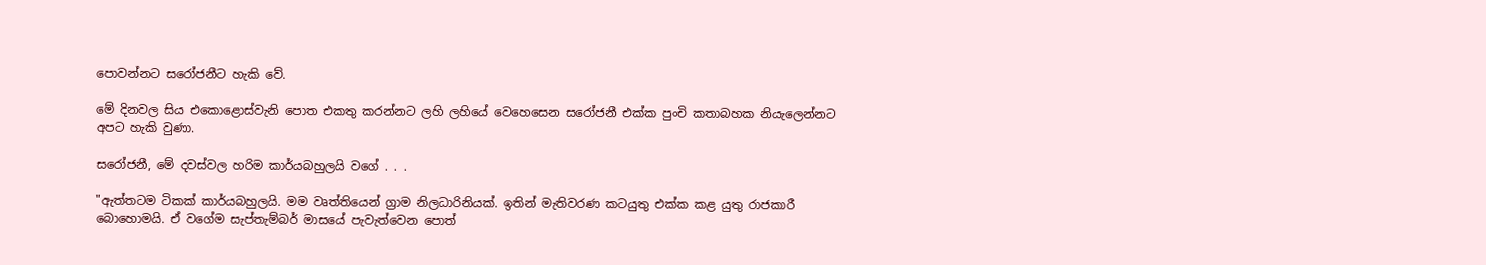පොවන්නට සරෝජනීට හැකි වේ.

මේ දිනවල සිය එකොළොස්වැනි පොත එකතු කරන්නට ලහි ලහියේ වෙහෙසෙන සරෝජනී එක්ක පුංචි කතාබහක නියැලෙන්නට අපට හැකි වුණා.

සරෝජනී, මේ දවස්වල හරිම කාර්යබහුලයි වගේ . . .

"ඇත්තටම ටිකක් කාර්යබහුලයි. මම වෘත්තියෙන් ග්‍රාම නිලධාරිනියක්. ඉතින් මැතිවරණ කටයුතු එක්ක කළ යුතු රාජකාරී බොහොමයි. ඒ වගේම සැප්තැම්බර් මාසයේ පැවැත්වෙන පොත්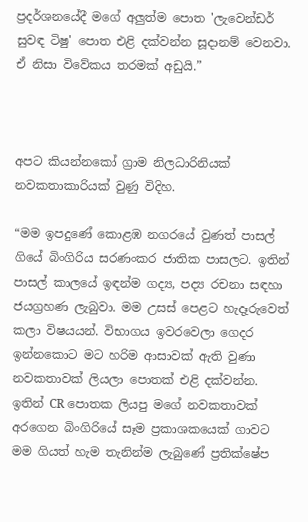ප්‍රදර්ශනයේදී මගේ අලුත්ම පොත 'ලැවෙන්ඩර් සුවඳ ටිෂු' පොත එළි දක්වන්න සූදානම් වෙනවා. ඒ නිසා විවේකය තරමක් අඩුයි.”



අපට කියන්නකෝ ග්‍රාම නිලධාරිනියක් නවකතාකාරියක් වුණු විදිහ.

“මම ඉපදුණේ කොළඹ නගරයේ වුණත් පාසල් ගියේ බිංගිරිය සරණංකර ජාතික පාසලට. ඉතින් පාසල් කාලයේ ඉඳන්ම ගද්‍ය, පද්‍ය රචනා සඳහා ජයග්‍රහණ ලැබුවා. මම උසස් පෙළට හැදෑරුවෙත් කලා විෂයයන්. විභාගය ඉවරවෙලා ගෙදර ඉන්නකොට මට හරිම ආසාවක් ඇති වුණා නවකතාවක් ලියලා පොතක් එළි දක්වන්න. ඉතින් CR පොතක ලියපු මගේ නවකතාවක් අරගෙන බිංගිරියේ සෑම ප්‍රකාශකයෙක් ගාවට මම ගියත් හැම තැනින්ම ලැබුණේ ප්‍රතික්ෂේප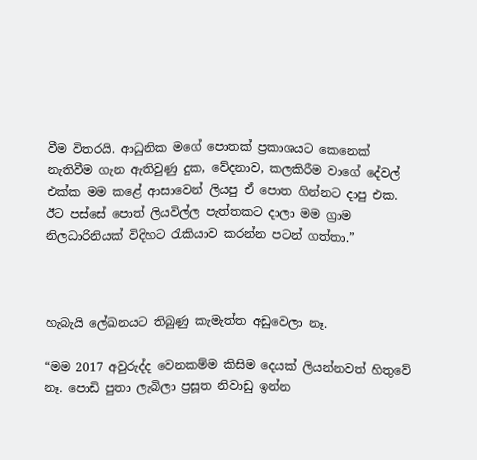වීම විතරයි. ආධුනික මගේ පොතක් ප්‍රකාශයට කෙනෙක් නැතිවීම ගැන ඇතිවුණු දුක, වේදනාව, කලකිරීම වාගේ දේවල් එක්ක මම කළේ ආසාවෙන් ලියපු ඒ පොත ගින්නට දාපු එක. ඊට පස්සේ පොත් ලියවිල්ල පැත්තකට දාලා මම ග්‍රාම නිලධාරිනියක් විදිහට රැකියාව කරන්න පටන් ගත්තා.”



හැබැයි ලේඛනයට තිබුණු කැමැත්ත අඩුවෙලා නෑ.

“මම 2017 අවුරුද්ද වෙනකම්ම කිසිම දෙයක් ලියන්නවත් හිතුවේ නෑ. පොඩි පුතා ලැබිලා ප්‍රසූත නිවාඩු ඉන්න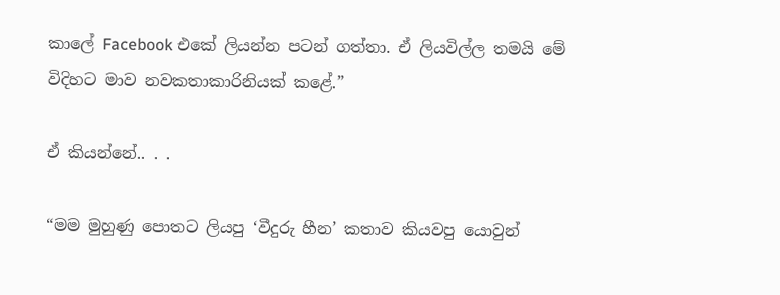කාලේ Facebook එකේ ලියන්න පටන් ගත්තා. ඒ ලියවිල්ල තමයි මේ විදිහට මාව නවකතාකාරිනියක් කළේ.”

ඒ කියන්නේ.. . .

“මම මුහුණු පොතට ලියපු ‘වීදුරු හීන’ කතාව කියවපු යොවුන්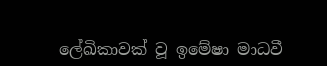ලේඛිකාවක් වූ ඉමේෂා මාධවී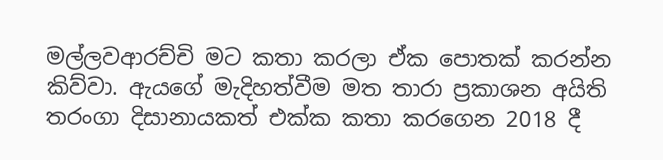මල්ලවආරච්චි මට කතා කරලා ඒක පොතක් කරන්න කිව්වා. ඇයගේ මැදිහත්වීම මත තාරා ප්‍රකාශන අයිති තරංගා දිසානායකත් එක්ක කතා කරගෙන 2018 දී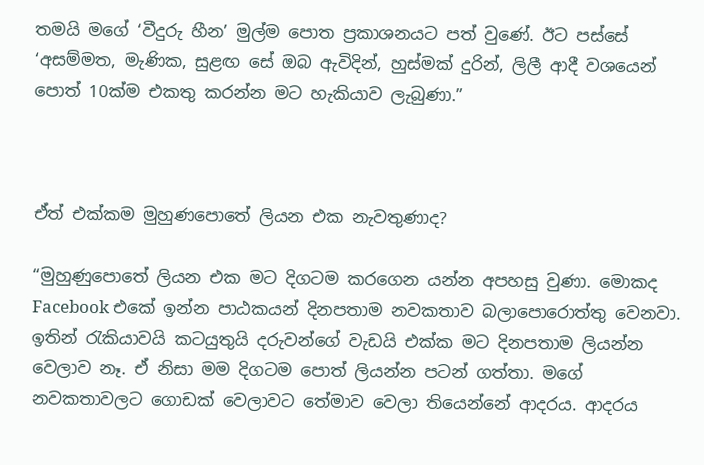තමයි මගේ ‘වීදුරු හීන’ මුල්ම පොත ප්‍රකාශනයට පත් වුණේ. ඊට පස්සේ ‘අසම්මත, මැණික, සුළඟ සේ ඔබ ඇවිදින්, හුස්මක් දුරින්, ලිලී ආදී වශයෙන් පොත් 10ක්ම එකතු කරන්න මට හැකියාව ලැබුණා.”



ඒත් එක්කම මුහුණපොතේ ලියන එක නැවතුණාද?

“මුහුණුපොතේ ලියන එක මට දිගටම කරගෙන යන්න අපහසු වුණා. මොකද Facebook එකේ ඉන්න පාඨකයන් දිනපතාම නවකතාව බලාපොරොත්තු වෙනවා. ඉතින් රැකියාවයි කටයුතුයි දරුවන්ගේ වැඩයි එක්ක මට දිනපතාම ලියන්න වෙලාව නෑ. ඒ නිසා මම දිගටම පොත් ලියන්න පටන් ගත්තා. මගේ නවකතාවලට ගොඩක් වෙලාවට තේමාව වෙලා තියෙන්නේ ආදරය. ආදරය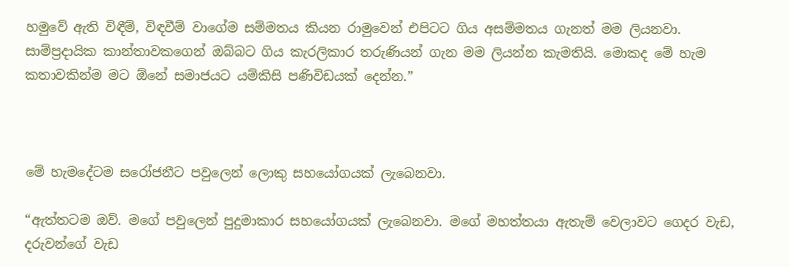හමුවේ ඇති විඳීම්, විඳවීම් වාගේම සම්මතය කියන රාමුවෙන් එපිටට ගිය අසම්මතය ගැනත් මම ලියනවා. සාම්ප්‍රදායික කාන්තාවකගෙන් ඔබ්බට ගිය කැරලිකාර තරුණියන් ගැන මම ලියන්න කැමතියි. මොකද මේ හැම කතාවකින්ම මට ඕනේ සමාජයට යම්කිසි පණිවිඩයක් දෙන්න.”



මේ හැමදේටම සරෝජනීට පවුලෙන් ලොකු සහයෝගයක් ලැබෙනවා.

“ඇත්තටම ඔව්. මගේ පවුලෙන් පුදුමාකාර සහයෝගයක් ලැබෙනවා. මගේ මහත්තයා ඇතැම් වෙලාවට ගෙදර වැඩ, දරුවන්ගේ වැඩ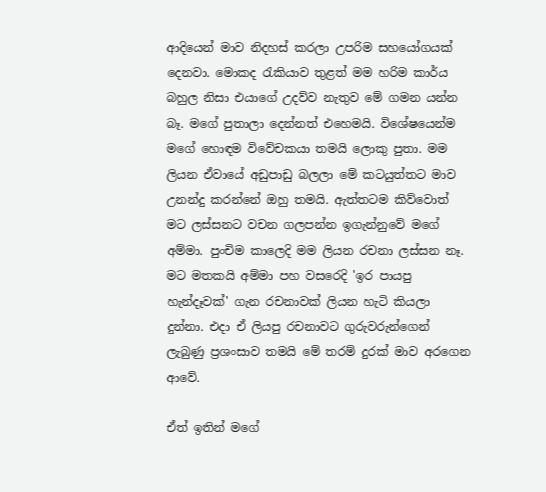ආදියෙන් මාව නිදහස් කරලා උපරිම සහයෝගයක් දෙනවා. මොකද රැකියාව තුළත් මම හරිම කාර්ය බහුල නිසා එයාගේ උදව්ව නැතුව මේ ගමන යන්න බෑ. මගේ පුතාලා දෙන්නත් එහෙමයි. විශේෂයෙන්ම මගේ හොඳම විවේචකයා තමයි ලොකු පුතා. මම ලියන ඒවායේ අඩුපාඩු බලලා මේ කටයුත්තට මාව උනන්දු කරන්නේ ඔහු තමයි. ඇත්තටම කිව්වොත් මට ලස්සනට වචන ගලපන්න ඉගැන්නුවේ මගේ අම්මා. පුංචිම කාලෙදි මම ලියන රචනා ලස්සන නෑ. මට මතකයි අම්මා පහ වසරෙදි 'ඉර පායපු හැන්දෑවක්' ගැන රචනාවක් ලියන හැටි කියලා දුන්නා. එදා ඒ ලියපු රචනාවට ගුරුවරුන්ගෙන් ලැබුණු ප්‍රශංසාව තමයි මේ තරම් දුරක් මාව අරගෙන ආවේ.

ඒත් ඉතින් මගේ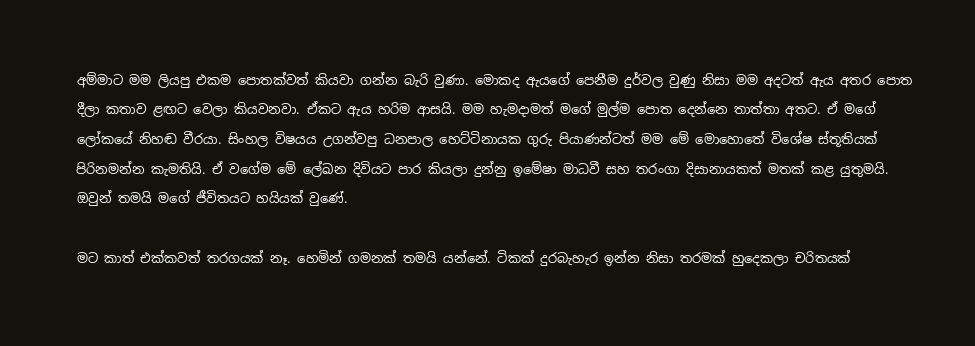අම්මාට මම ලියපු එකම පොතක්වත් කියවා ගන්න බැරි වුණා. මොකද ඇයගේ පෙනීම දුර්වල වුණු නිසා මම අදටත් ඇය අතර පොත දීලා කතාව ළඟට වෙලා කියවනවා. ඒකට ඇය හරිම ආසයි. මම හැමදාමත් මගේ මුල්ම පොත දෙන්නෙ තාත්තා අතට. ඒ මගේ ලෝකයේ නිහඬ වීරයා. සිංහල විෂයය උගන්වපු ධනපාල හෙට්ටිනායක ගුරු පියාණන්ටත් මම මේ මොහොතේ විශේෂ ස්තූතියක් පිරිනමන්න කැමතියි. ඒ වගේම මේ ලේඛන දිවියට පාර කියලා දුන්නු ඉමේෂා මාධවී සහ තරංගා දිසානායකත් මතක් කළ යුතුමයි. ඔවුන් තමයි මගේ ජීවිතයට හයියක් වුණේ.

මට කාත් එක්කවත් තරගයක් නෑ. හෙමින් ගමනක් තමයි යන්නේ. ටිකක් දුරබැහැර ඉන්න නිසා තරමක් හුදෙකලා චරිතයක්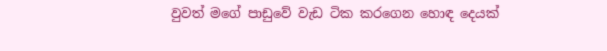වුවත් මගේ පාඩුවේ වැඩ ටික කරගෙන හොඳ දෙයක්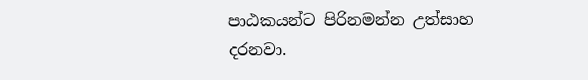පාඨකයන්ට පිරිනමන්න උත්සාහ දරනවා.